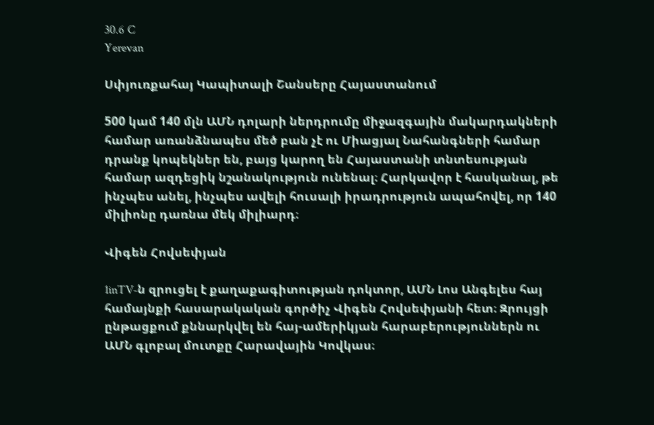30.6 C
Yerevan

Սփյուռքահայ Կապիտալի Շանսերը Հայաստանում

500 կամ 140 մլն ԱՄՆ դոլարի ներդրումը միջազգային մակարդակների համար առանձնապես մեծ բան չէ ու Միացյալ Նահանգների համար դրանք կոպեկներ են, բայց կարող են Հայաստանի տնտեսության համար ազդեցիկ նշանակություն ունենալ։ Հարկավոր է հասկանալ, թե ինչպես անել, ինչպես ավելի հուսալի իրադրություն ապահովել, որ 140 միլիոնը դառնա մեկ միլիարդ։

Վիգեն Հովսեփյան

1inTV‑ն զրուցել է քաղաքագիտության դոկտոր, ԱՄՆ Լոս Անգելես հայ համայնքի հասարակական գործիչ Վիգեն Հովսեփյանի հետ։ Զրույցի ընթացքում քննարկվել են հայ-ամերիկյան հարաբերություններն ու ԱՄՆ գլոբալ մուտքը Հարավային Կովկաս։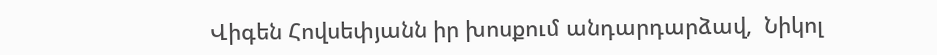Վիգեն Հովսեփյանն իր խոսքում անդարդարձավ,  Նիկոլ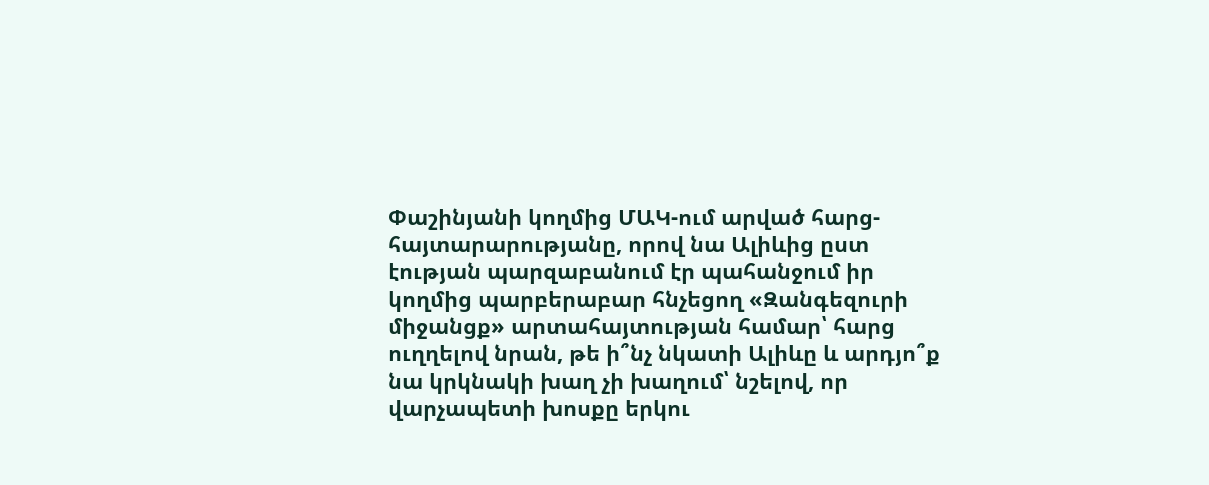Փաշինյանի կողմից ՄԱԿ-ում արված հարց-հայտարարությանը, որով նա Ալիևից ըստ էության պարզաբանում էր պահանջում իր կողմից պարբերաբար հնչեցող «Զանգեզուրի միջանցք» արտահայտության համար՝ հարց ուղղելով նրան, թե ի՞նչ նկատի Ալիևը և արդյո՞ք նա կրկնակի խաղ չի խաղում՝ նշելով, որ վարչապետի խոսքը երկու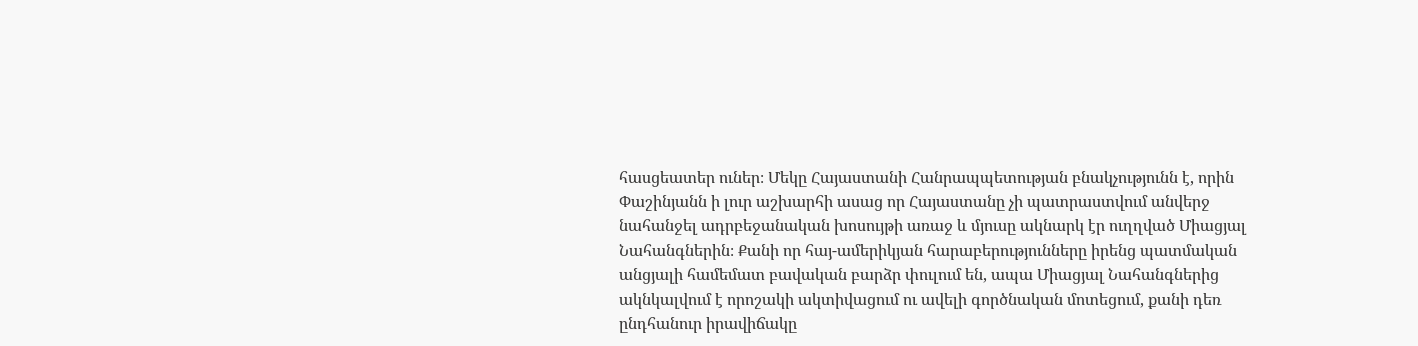հասցեատեր ուներ։ Մեկը Հայաստանի Հանրապպետության բնակչությունն է, որին Փաշինյանն ի լուր աշխարհի ասաց որ Հայաստանը չի պատրաստվում անվերջ նահանջել ադրբեջանական խոսույթի առաջ և մյուսը ակնարկ էր ուղղված Միացյալ Նահանգներին։ Քանի որ հայ-ամերիկյան հարաբերությունները իրենց պատմական անցյալի համեմատ բավական բարձր փուլում են, ապա Միացյալ Նահանգներից ակնկալվում է որոշակի ակտիվացում ու ավելի գործնական մոտեցում, քանի դեռ ընդհանուր իրավիճակը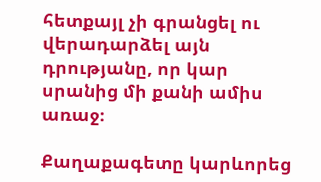հետքայլ չի գրանցել ու վերադարձել այն դրությանը, որ կար սրանից մի քանի ամիս առաջ։

Քաղաքագետը կարևորեց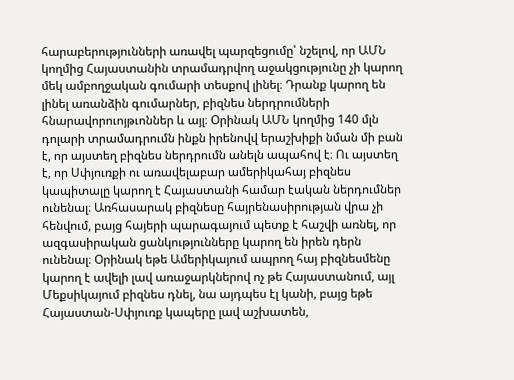հարաբերությունների առավել պարզեցումը՝ նշելով, որ ԱՄՆ կողմից Հայաստանին տրամադրվող աջակցությունը չի կարող մեկ ամբողջական գումարի տեսքով լինել։ Դրանք կարող են լինել առանձին գումարներ, բիզնես ներդրումների հնարավորուոյթւոններ և այլ։ Օրինակ ԱՄՆ կողմից 140 մլն դոլարի տրամադրումն ինքն իրենովվ երաշխիքի նման մի բան է, որ այստեղ բիզնես ներդրումն անելն ապահով է։ Ու այստեղ է, որ Սփյուռքի ու առավելաբար ամերիկահայ բիզնես կապիտալը կարող է Հայաստանի համար էական ներդումներ ունենալ։ Առհասարակ բիզնեսը հայրենասիրության վրա չի հենվում, բայց հայերի պարագայում պետք է հաշվի առնել, որ ազգասիրական ցանկությունները կարող են իրեն դերն ունենալ։ Օրինակ եթե Ամերիկայում ապրող հայ բիզնեսմենը կարող է ավելի լավ առաջարկներով ոչ թե Հայաստանում, այլ Մեքսիկայում բիզնես դնել, նա այդպես էլ կանի, բայց եթե Հայաստան-Սփյուռք կապերը լավ աշխատեն,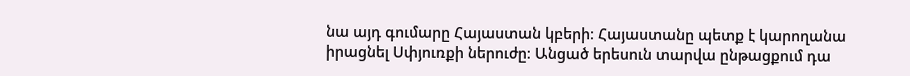նա այդ գումարը Հայաստան կբերի։ Հայաստանը պետք է կարողանա իրացնել Սփյուռքի ներուժը։ Անցած երեսուն տարվա ընթացքում դա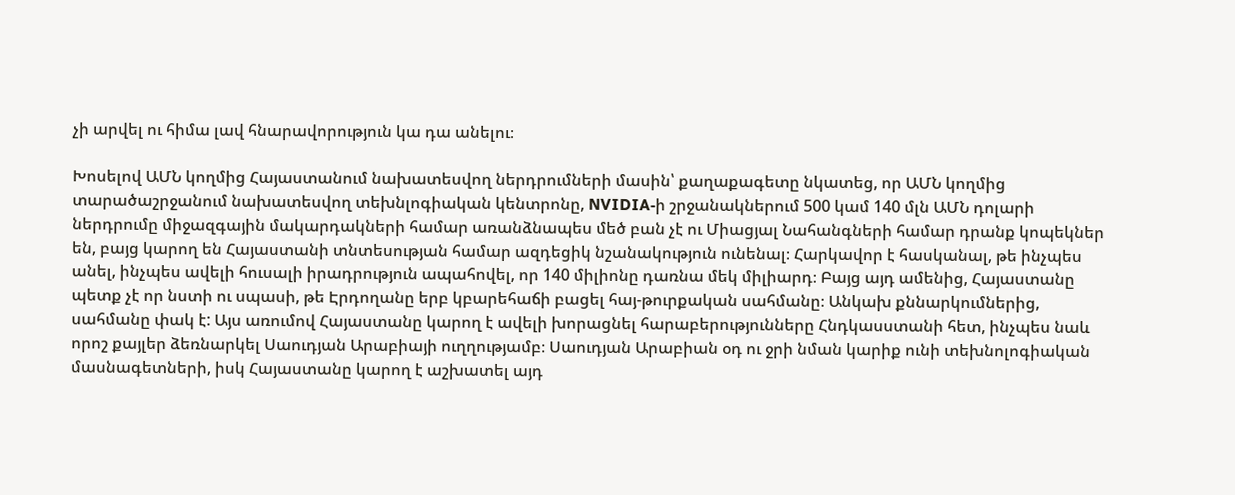չի արվել ու հիմա լավ հնարավորություն կա դա անելու։

Խոսելով ԱՄՆ կողմից Հայաստանում նախատեսվող ներդրումների մասին՝ քաղաքագետը նկատեց, որ ԱՄՆ կողմից տարածաշրջանում նախատեսվող տեխնլոգիական կենտրոնը, NVIDIA‑ի շրջանակներում 500 կամ 140 մլն ԱՄՆ դոլարի ներդրումը միջազգային մակարդակների համար առանձնապես մեծ բան չէ ու Միացյալ Նահանգների համար դրանք կոպեկներ են, բայց կարող են Հայաստանի տնտեսության համար ազդեցիկ նշանակություն ունենալ։ Հարկավոր է հասկանալ, թե ինչպես անել, ինչպես ավելի հուսալի իրադրություն ապահովել, որ 140 միլիոնը դառնա մեկ միլիարդ։ Բայց այդ ամենից, Հայաստանը պետք չէ որ նստի ու սպասի, թե Էրդողանը երբ կբարեհաճի բացել հայ-թուրքական սահմանը։ Անկախ քննարկումներից, սահմանը փակ է: Այս առումով Հայաստանը կարող է ավելի խորացնել հարաբերությունները Հնդկասստանի հետ, ինչպես նաև որոշ քայլեր ձեռնարկել Սաուդյան Արաբիայի ուղղությամբ։ Սաուդյան Արաբիան օդ ու ջրի նման կարիք ունի տեխնոլոգիական մասնագետների, իսկ Հայաստանը կարող է աշխատել այդ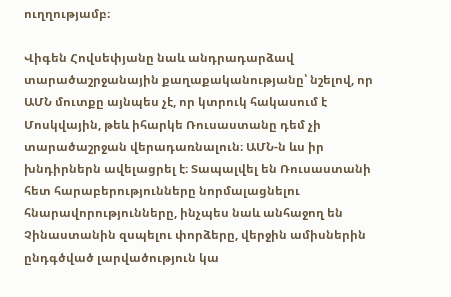ուղղությամբ։

Վիգեն Հովսեփյանը նաև անդրադարձավ տարածաշրջանային քաղաքականությանը՝ նշելով, որ ԱՄՆ մուտքը այնպես չէ, որ կտրուկ հակասում է Մոսկվային, թեև իհարկե Ռուսաստանը դեմ չի տարածաշրջան վերադառնալուն։ ԱՄՆ‑ն ևս իր խնդիրներն ավելացրել է։ Տապալվել են Ռուսաստանի հետ հարաբերությունները նորմալացնելու հնարավորությունները, ինչպես նաև անհաջող են Չինաստանին զսպելու փորձերը, վերջին ամիսներին ընդգծված լարվածություն կա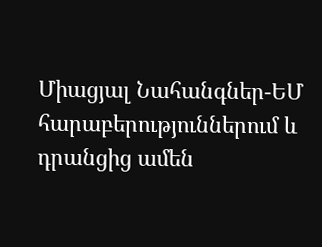Միացյալ Նահանգներ-ԵՄ հարաբերություններում և դրանցից ամեն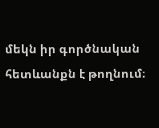մեկն իր գործնական հետևանքն է թողնում։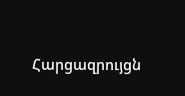Հարցազրույցն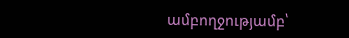ամբողջությամբ՝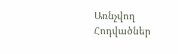Առնչվող Հոդվածներ